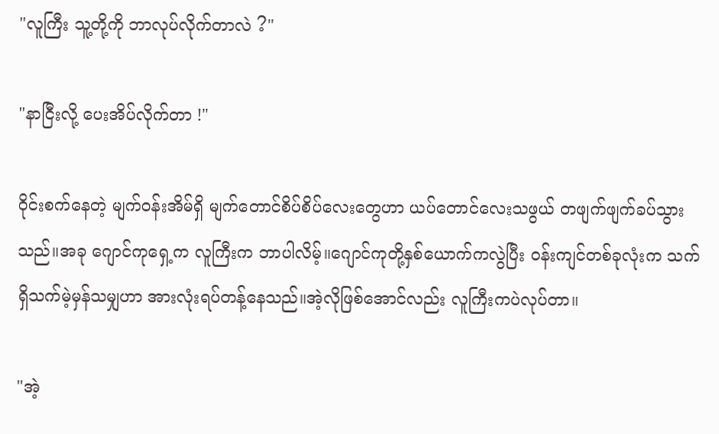"လူကြီး သူ့တို့ကို ဘာလုပ်လိုက်တာလဲ ?"

"နာငြီးလို့ ပေးအိပ်လိုက်တာ !"

ဝိုင်းစက်နေတဲ့ မျက်ဝန်းအိမ်ရှိ မျက်တောင်စိပ်စိပ်လေးတွေဟာ ယပ်တောင်လေးသဖွယ် တဖျက်ဖျက်ခပ်သွားသည်။အခု ဂျောင်ကုရှေ့က လူကြီးက ဘာပါလိမ့်။ဂျောင်ကုတို့နှစ်ယောက်ကလွဲပြီး ဝန်းကျင်တစ်ခုလုံးက သက်ရှိသက်မဲ့မှန်သမျှဟာ အားလုံးရပ်တန့်နေသည်။အဲ့လိုဖြစ်အောင်လည်း လူကြီးကပဲလုပ်တာ။

"အဲ့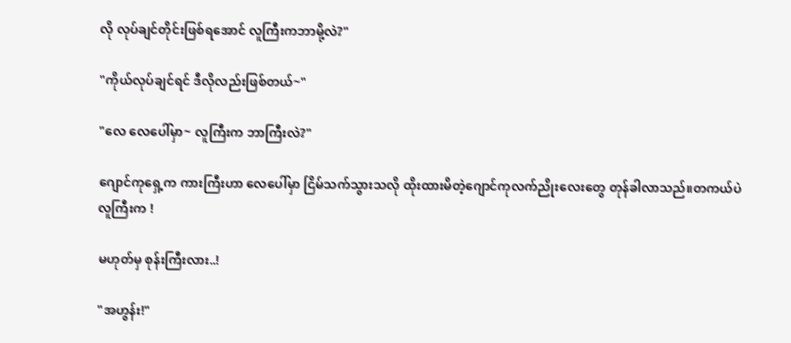လို လုပ်ချင်တိုင်းဖြစ်ရအောင် လူကြီးကဘာမို့လဲ?"

"ကိုယ်လုပ်ချင်ရင် ဒီလိုလည်းဖြစ်တယ်~"

"လေ လေပေါ်မှာ~ လူကြီးက ဘာကြီးလဲ?"

ဂျောင်ကုရှေ့က ကားကြီးဟာ လေပေါ်မှာ ငြိမ်သက်သွားသလို ထိုးထားမိတဲ့ဂျောင်ကုလက်ညိုးလေးတွေ တုန်ခါလာသည်။တကယ်ပဲ လူကြီးက !

မဟုတ်မှ စုန်းကြီးလား..!

"အဟွန်း!"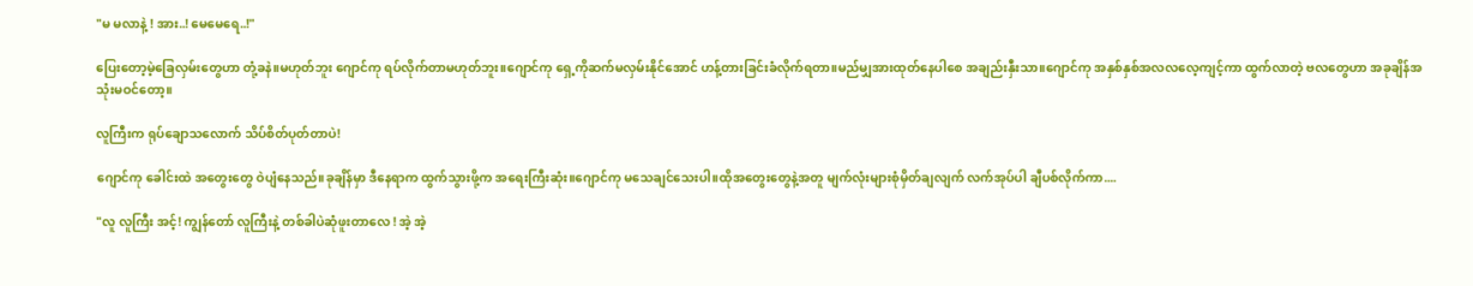"မ မလာနဲ့ ! အား..! မေမေရေ..!"

ပြေးတော့မဲ့ခြေလှမ်းတွေဟာ တုံ့ခနဲ။မဟုတ်ဘူး ဂျောင်ကု ရပ်လိုက်တာမဟုတ်ဘူး။ဂျောင်ကု ရှေ့ကိုဆက်မလှမ်းနိုင်အောင် ဟန့်တားခြင်းခံလိုက်ရတာ။မည်မျှအားထုတ်နေပါစေ အချည်းနှီးသာ။ဂျောင်ကု အနှစ်နှစ်အလလလေ့ကျင့်ကာ ထွက်လာတဲ့ ဗလတွေဟာ အခုချိန်အသုံးမဝင်တော့။

လူကြီးက ရုပ်ချောသလောက် သိပ်စိတ်ပုတ်တာပဲ!

ဂျောင်ကု ခေါင်းထဲ အတွေးတွေ ဝဲပျံနေသည်။ခုချိန်မှာ ဒီနေရာက ထွက်သွားဖို့က အရေးကြီးဆုံး။ဂျောင်ကု မသေချင်သေးပါ။ထိုအတွေးတွေနဲ့အတူ မျက်လုံးများစုံမှိတ်ချလျက် လက်အုပ်ပါ ချီပစ်လိုက်ကာ....

"လူ လူကြီး အင့်! ကျွန်တော် လူကြီးနဲ့ တစ်ခါပဲဆုံဖူးတာလေ ! အဲ့ အဲ့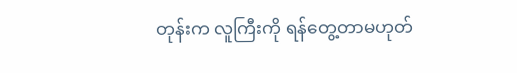တုန်းက လူကြီးကို ရန်တွေ့တာမဟုတ်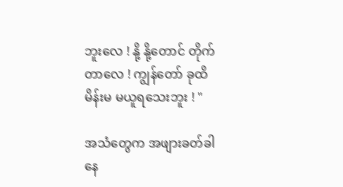ဘူး‌လေ ! နို့ နို့တောင် တိုက်တာလေ ! ကျွန်တော် ခုထိ မိန်းမ မယူရသေးဘူး ! "

အသံတွေက အဖျားခတ်ခါနေ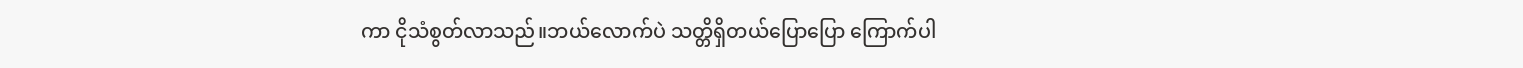ကာ ငိုသံစွတ်လာသည်။ဘယ်လောက်ပဲ သတ္တိရှိတယ်ပြောပြော ကြောက်ပါ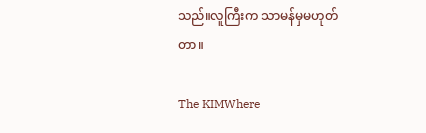သည်။လူကြီးက သာမန်မှမဟုတ်တာ။

The KIMWhere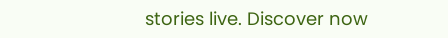stories live. Discover now